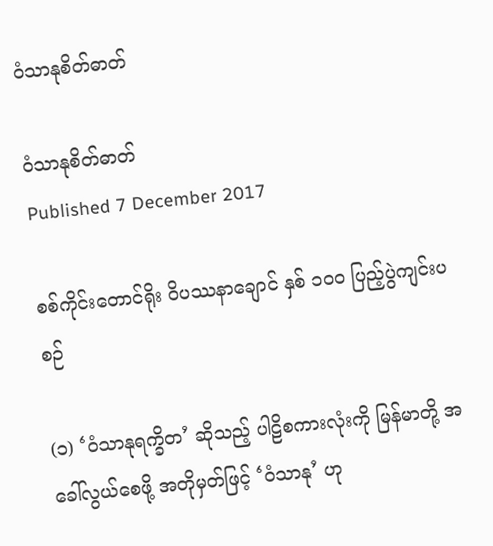ဝံသာနုစိတ်ဓာတ်

ဝံသာနုစိတ်ဓာတ်
Published 7 December 2017

စစ်ကိုင်းတောင်ရိုး ဝိပဿနာချောင် နှစ် ၁၀၀ ပြည့်ပွဲကျင်းပစဉ်

(၁) ‘ဝံသာနုရက္ခိတ’ ဆိုသည့် ပါဠိစကားလုံးကို မြန်မာတို့ အခေါ်လွယ်စေဖို့ အတိုမှတ်ဖြင့် ‘ဝံသာနု’ ဟု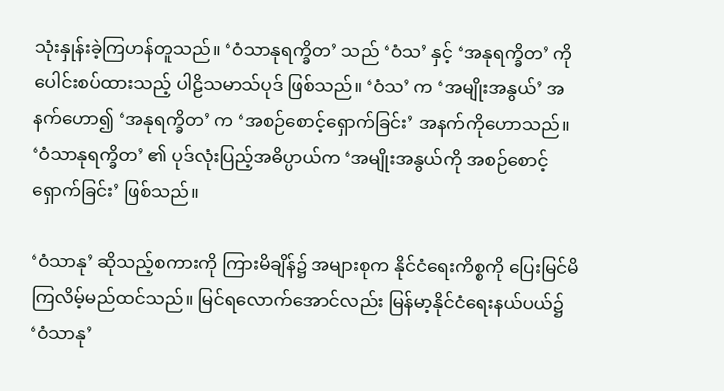သုံးနှုန်းခဲ့ကြဟန်တူသည်။ ‘ဝံသာနုရက္ခိတ’ သည် ‘ဝံသ’ နှင့် ‘အနုရက္ခိတ’ ကို ပေါင်းစပ်ထားသည့် ပါဠိသမာသ်ပုဒ် ဖြစ်သည်။ ‘ဝံသ’ က ‘အမျိုးအနွယ်’ အနက်ဟော၍ ‘အနုရက္ခိတ’ က ‘အစဉ်စောင့်ရှောက်ခြင်း’ အနက်ကိုဟောသည်။ ‘ဝံသာနုရက္ခိတ’ ၏ ပုဒ်လုံးပြည့်အဓိပ္ပာယ်က ‘အမျိုးအနွယ်ကို အစဉ်စောင့်ရှောက်ခြင်း’ ဖြစ်သည်။

‘ဝံသာနု’ ဆိုသည့်စကားကို ကြားမိချိန်၌ အများစုက နိုင်ငံရေးကိစ္စကို ပြေးမြင်မိကြလိမ့်မည်ထင်သည်။ မြင်ရလောက်အောင်လည်း မြန်မာ့နိုင်ငံရေးနယ်ပယ်၌ ‘ဝံသာနု’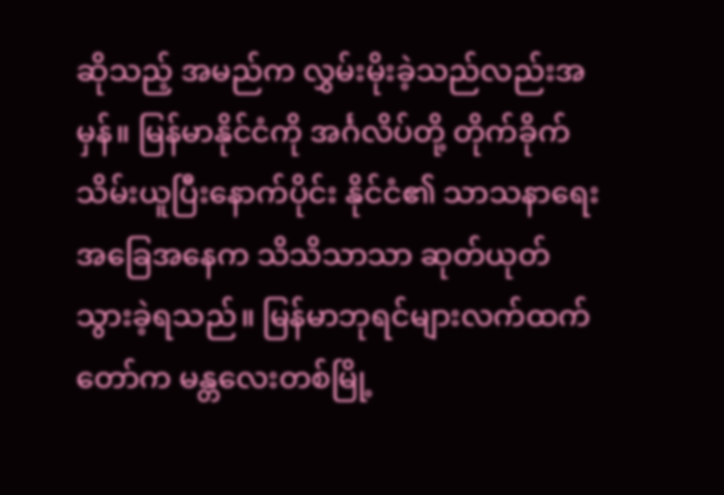ဆိုသည့် အမည်က လွှမ်းမိုးခဲ့သည်လည်းအမှန်။ မြန်မာနိုင်ငံကို အင်္ဂလိပ်တို့ တိုက်ခိုက်သိမ်းယူပြီးနောက်ပိုင်း နိုင်ငံ၏ သာသနာရေး အခြေအနေက သိသိသာသာ ဆုတ်ယုတ်သွားခဲ့ရသည်။ မြန်မာဘုရင်များလက်ထက်တော်က မန္တလေးတစ်မြို့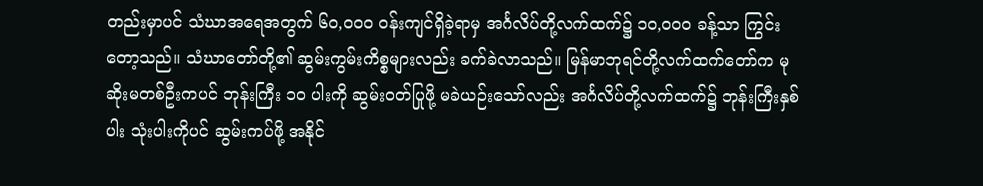တည်းမှာပင် သံဃာအရေအတွက် ၆၀,၀၀၀ ဝန်းကျင်ရှိခဲ့ရာမှ အင်္ဂလိပ်တို့လက်ထက်၌ ၁၀,၀၀၀ ခန့်သာ ကြွင်းတော့သည်။ သံဃာတော်တို့၏ ဆွမ်းကွမ်းကိစ္စများလည်း ခက်ခဲလာသည်။ မြန်မာဘုရင်တို့လက်ထက်တော်က မုဆိုးမတစ်ဦးကပင် ဘုန်းကြီး ၁၀ ပါးကို ဆွမ်းဝတ်ပြုဖို့ မခဲယဉ်းသော်လည်း အင်္ဂလိပ်တို့လက်ထက်၌ ဘုန်းကြီးနှစ်ပါး သုံးပါးကိုပင် ဆွမ်းကပ်ဖို့ အနိုင်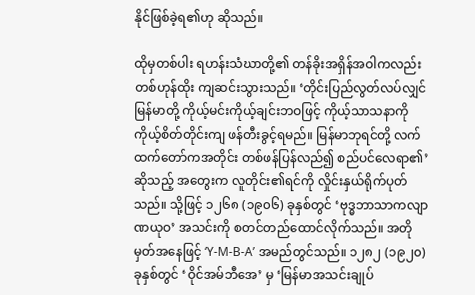နိုင်ဖြစ်ခဲ့ရ၏ဟု ဆိုသည်။

ထိုမှတစ်ပါး ရဟန်းသံဃာတို့၏ တန်ခိုးအရှိန်အဝါကလည်း တစ်ဟုန်ထိုး ကျဆင်းသွားသည်။ ‘တိုင်းပြည်လွတ်လပ်လျှင် မြန်မာတို့ ကိုယ့်မင်းကိုယ့်ချင်းဘဝဖြင့် ကိုယ့်သာသနာကို ကိုယ့်စိတ်တိုင်းကျ ဖန်တီးခွင့်ရမည်။ မြန်မာဘုရင်တို့ လက်ထက်တော်ကအတိုင်း တစ်ဖန်ပြန်လည်၍ စည်ပင်လေရာ၏’ ဆိုသည့် အတွေးက လူတိုင်း၏ရင်ကို လှိုင်းနှယ်ရိုက်ပုတ်သည်။ သို့ဖြင့် ၁၂၆၈ (၁၉၀၆) ခုနှစ်တွင် ‘ဗုဒ္ဓဘာသာကလျာဏယုဝ’ အသင်းကို စတင်တည်ထောင်လိုက်သည်။ အတိုမှတ်အနေဖြင့် ‘Y-M-B-A’ အမည်တွင်သည်။ ၁၂၈၂ (၁၉၂၀) ခုနှစ်တွင် ‘ဝိုင်အမ်ဘီအေ’ မှ ‘မြန်မာအသင်းချုပ်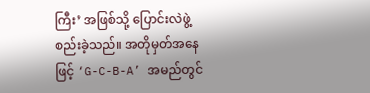ကြီး’ အဖြစ်သို့ ပြောင်းလဲဖွဲ့စည်းခဲ့သည်။ အတိုမှတ်အနေဖြင့် ‘G-C-B-A’ အမည်တွင်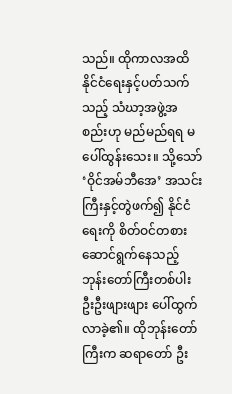သည်။ ထိုကာလအထိ နိုင်ငံရေးနှင့်ပတ်သက်သည့် သံဃာ့အဖွဲ့အစည်းဟု မည်မည်ရရ မပေါ်ထွန်းသေး။ သို့သော် ‘ဝိုင်အမ်ဘီအေ’ အသင်းကြီးနှင့်တွဲဖက်၍ နိုင်ငံရေးကို စိတ်ဝင်တစား ဆောင်ရွက်နေသည့် ဘုန်းတော်ကြီးတစ်ပါး ဦးဦးဖျားဖျား ပေါ်ထွက်လာခဲ့၏။ ထိုဘုန်းတော်ကြီးက ဆရာတော် ဦး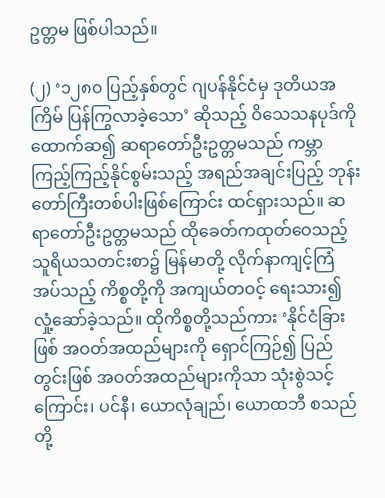ဥတ္တမ ဖြစ်ပါသည်။

(၂) ‘၁၂၈၀ ပြည့်နှစ်တွင် ဂျပန်နိုင်ငံမှ ဒုတိယအကြိမ် ပြန်ကြွလာခဲ့သော’ ဆိုသည့် ဝိသေသနပုဒ်ကိုထောက်ဆ၍ ဆရာတော်ဦးဥတ္တမသည် ကမ္ဘာကြည့်ကြည့်နိုင်စွမ်းသည့် အရည်အချင်းပြည့် ဘုန်းတော်ကြီးတစ်ပါးဖြစ်ကြောင်း ထင်ရှားသည်။ ဆရာတော်ဦးဥတ္တမသည် ထိုခေတ်ကထုတ်ဝေသည့် သူရိယသတင်းစာ၌ မြန်မာတို့ လိုက်နာကျင့်ကြံအပ်သည့် ကိစ္စတို့ကို အကျယ်တဝင့် ရေးသား၍ လှုံ့ဆော်ခဲ့သည်။ ထိုကိစ္စတို့သည်ကား ‘နိုင်ငံခြားဖြစ် အဝတ်အထည်များကို ရှောင်ကြဉ်၍ ပြည်တွင်းဖြစ် အဝတ်အထည်များကိုသာ သုံးစွဲသင့်ကြောင်း၊ ပင်နီ၊ ယောလုံချည်၊ ယောထဘီ စသည်တို့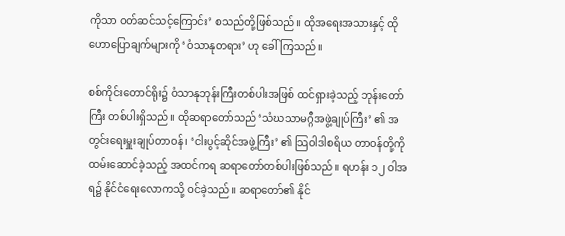ကိုသာ ဝတ်ဆင်သင့်ကြောင်း’ စသည်တို့ဖြစ်သည်။ ထိုအရေးအသားနှင့် ထိုဟောပြောချက်များကို ‘ဝံသာနုတရား’ ဟု ခေါ်ကြသည်။

စစ်ကိုင်းတောင်ရိုး၌ ဝံသာနုဘုန်းကြီးတစ်ပါးအဖြစ် ထင်ရှားခဲ့သည့် ဘုန်းတော်ကြီး တစ်ပါးရှိသည်။ ထိုဆရာတော်သည် ‘သံဃသာမဂ္ဂီအဖွဲ့ချုပ်ကြီး’ ၏ အတွင်းရေးမှူးချုပ်တာဝန်၊ ‘ငါးပွင့်ဆိုင်အဖွဲ့ကြီး’ ၏ သြဝါဒါစရိယ တာဝန်တို့ကို ထမ်းဆောင်ခဲ့သည့် အထင်ကရ ဆရာတော်တစ်ပါးဖြစ်သည်။ ရဟန်း ၁၂ ဝါအရ၌ နိုင်ငံရေးလောကသို့ ဝင်ခဲ့သည်။ ဆရာတော်၏ နိုင်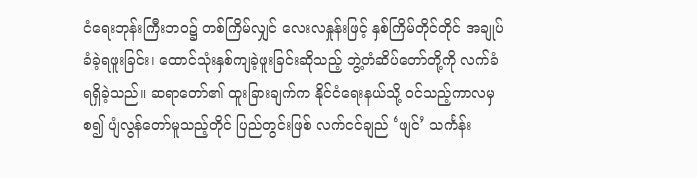ငံရေးဘုန်းကြီးဘဝ၌ တစ်ကြိမ်လျှင် လေးလနှုန်းဖြင့် နှစ်ကြိမ်တိုင်တိုင် အချုပ်ခံခဲ့ရဖူးခြင်း၊ ထောင်သုံးနှစ်ကျခဲ့ဖူးခြင်းဆိုသည့် ဘွဲ့တံဆိပ်တော်တို့ကို လက်ခံရရှိခဲ့သည်။ ဆရာတော်၏ ထူးခြားချက်က နိုင်ငံရေးနယ်သို့ ဝင်သည့်ကာလမှစ၍ ပျံလွန်တော်မူသည့်တိုင် ပြည်တွင်းဖြစ် လက်ငင်ချည် ‘ဖျင်’ သင်္ကန်း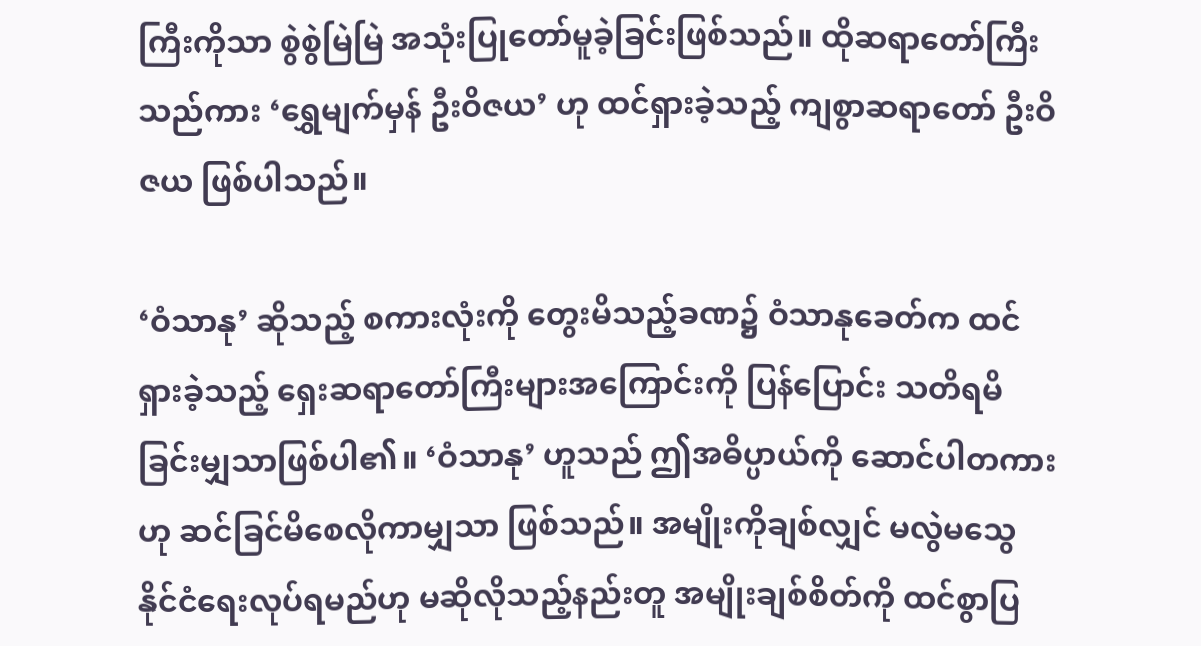ကြီးကိုသာ စွဲစွဲမြဲမြဲ အသုံးပြုတော်မူခဲ့ခြင်းဖြစ်သည်။ ထိုဆရာတော်ကြီးသည်ကား ‘ရွှေမျက်မှန် ဦးဝိဇယ’ ဟု ထင်ရှားခဲ့သည့် ကျစွာဆရာတော် ဦးဝိဇယ ဖြစ်ပါသည်။

‘ဝံသာနု’ ဆိုသည့် စကားလုံးကို တွေးမိသည့်ခဏ၌ ဝံသာနုခေတ်က ထင်ရှားခဲ့သည့် ရှေးဆရာတော်ကြီးများအကြောင်းကို ပြန်ပြောင်း သတိရမိခြင်းမျှသာဖြစ်ပါ၏။ ‘ဝံသာနု’ ဟူသည် ဤအဓိပ္ပာယ်ကို ဆောင်ပါတကားဟု ဆင်ခြင်မိစေလိုကာမျှသာ ဖြစ်သည်။ အမျိုးကိုချစ်လျှင် မလွဲမသွေ နိုင်ငံရေးလုပ်ရမည်ဟု မဆိုလိုသည့်နည်းတူ အမျိုးချစ်စိတ်ကို ထင်စွာပြ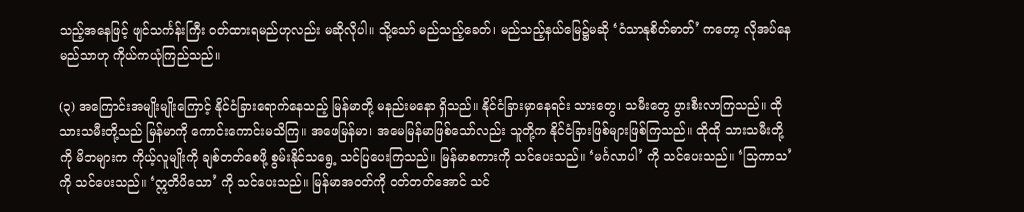သည့်အနေဖြင့် ဖျင်သင်္ကန်းကြီး ဝတ်ထားရမည်ဟုလည်း မဆိုလိုပါ။ သို့သော် မည်သည့်ခေတ်၊ မည်သည့်နယ်မြေ၌မဆို ‘ဝံသာနုစိတ်ဓာတ်’ ကတော့ လိုအပ်နေမည်သာဟု ကိုယ်ကယုံကြည်သည်။

(၃) အကြောင်းအမျိုးမျိုးကြောင့် နိုင်ငံခြားရောက်နေသည့် မြန်မာတို့ မနည်းမနော ရှိသည်။ နိုင်ငံခြားမှာနေရင်း သားတွေ၊ သမီးတွေ ပွားစီးလာကြသည်။ ထိုသားသမီးတို့သည် မြန်မာကို ကောင်းကောင်းမသိကြ။ အဖေမြန်မာ၊ အမေမြန်မာဖြစ်သော်လည်း သူတို့က နိုင်ငံခြားဖြစ်များဖြစ်ကြသည်။ ထိုထို သားသမီးတို့ကို မိဘများက ကိုယ့်လူမျိုးကို ချစ်တတ်စေဖို့ စွမ်းနိုင်သရွေ့ သင်ပြပေးကြသည်။ မြန်မာစကားကို သင်ပေးသည်။ ‘မင်္ဂလာပါ’ ကို သင်ပေးသည်။ ‘သြကာသ’ ကို သင်ပေးသည်။ ‘ဣတိပိသော’ ကို သင်ပေးသည်။ မြန်မာအဝတ်ကို ဝတ်တတ်အောင် သင်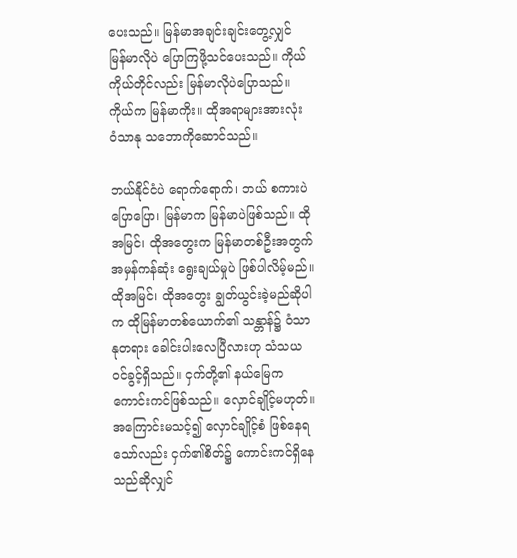ပေးသည်။ မြန်မာအချင်းချင်းတွေ့လျှင် မြန်မာလိုပဲ ပြောကြဖို့သင်ပေးသည်။ ကိုယ်ကိုယ်တိုင်လည်း မြန်မာလိုပဲပြောသည်။ ကိုယ်က မြန်မာကိုး။ ထိုအရာများအားလုံး ဝံသာနု သဘောကိုဆောင်သည်။

ဘယ်နိုင်ငံပဲ ရောက်ရောက်၊ ဘယ် စကားပဲပြောပြော၊ မြန်မာက မြန်မာပဲဖြစ်သည်။ ထိုအမြင်၊ ထိုအတွေးက မြန်မာတစ်ဦးအတွက် အမှန်ကန်ဆုံး ရွေးချယ်မှုပဲ ဖြစ်ပါလိမ့်မည်။ ထိုအမြင်၊ ထိုအတွေး ချွတ်ယွင်းခဲ့မည်ဆိုပါက ထိုမြန်မာတစ်ယောက်၏ သန္တာန်၌ ဝံသာနုတရား ခေါင်းပါးလေပြီလားဟု သံသယဝင်ခွင့်ရှိသည်။ ငှက်တို့၏ နယ်မြေက ကောင်းကင်ဖြစ်သည်။ လှောင်ချိုင့်မဟုတ်။ အကြောင်းမသင့်၍ လှောင်ချိုင့်စံ ဖြစ်နေရသော်လည်း ငှက်၏စိတ်၌ ကောင်းကင်ရှိနေသည်ဆိုလျှင်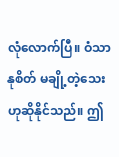လုံလောက်ပြီ။ ဝံသာနုစိတ် မချို့တဲ့သေးဟုဆိုနိုင်သည်။ ဤ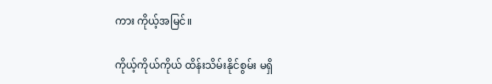ကား ကိုယ့်အမြင်။

ကိုယ့်ကိုယ်ကိုယ် ထိန်းသိမ်းနိုင်စွမ်း မရှိ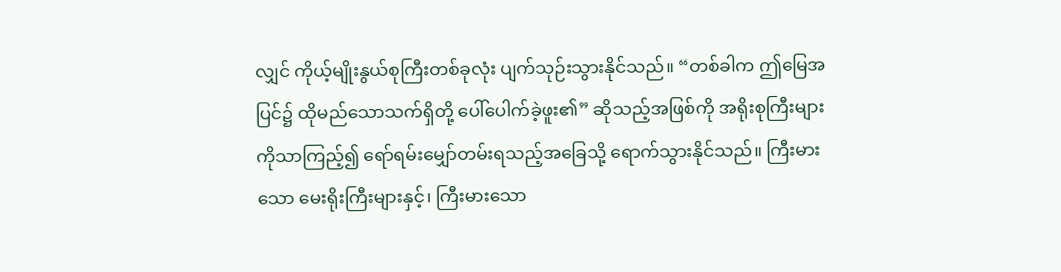လျှင် ကိုယ့်မျိုးနွယ်စုကြီးတစ်ခုလုံး ပျက်သုဉ်းသွားနိုင်သည်။ “တစ်ခါက ဤမြေအပြင်၌ ထိုမည်သောသက်ရှိတို့ ပေါ်ပေါက်ခဲ့ဖူး၏” ဆိုသည့်အဖြစ်ကို အရိုးစုကြီးများကိုသာကြည့်၍ ရော်ရမ်းမျှော်တမ်းရသည့်အခြေသို့ ရောက်သွားနိုင်သည်။ ကြီးမားသော မေးရိုးကြီးများနှင့်၊ ကြီးမားသော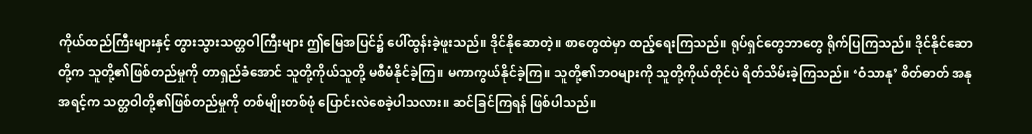ကိုယ်ထည်ကြီးများနှင့် တွားသွားသတ္တဝါကြီးများ ဤမြေအပြင်၌ ပေါ်ထွန်းခဲ့ဖူးသည်။ ဒိုင်နိုဆောတဲ့။ စာတွေထဲမှာ ထည့်ရေးကြသည်။ ရုပ်ရှင်တွေဘာတွေ ရိုက်ပြကြသည်။ ဒိုင်နိုင်ဆောတို့က သူတို့၏ဖြစ်တည်မှုကို တာရှည်ခံအောင် သူတို့ကိုယ်သူတို့ မစီမံနိုင်ခဲ့ကြ။ မကာကွယ်နိုင်ခဲ့ကြ။ သူတို့၏ဘဝများကို သူတို့ကိုယ်တိုင်ပဲ ရိတ်သိမ်းခဲ့ကြသည်။ ‘ဝံသာနု’ စိတ်ဓာတ် အနုအရင့်က သတ္တဝါတို့၏ဖြစ်တည်မှုကို တစ်မျိုးတစ်ဖုံ ပြောင်းလဲစေခဲ့ပါသလား။ ဆင်ခြင်ကြရန် ဖြစ်ပါသည်။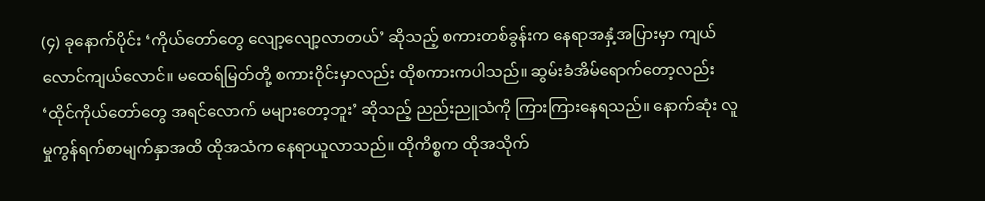(၄) ခုနောက်ပိုင်း ‘ကိုယ်တော်တွေ လျော့လျော့လာတယ်’ ဆိုသည့် စကားတစ်ခွန်းက နေရာအနှံ့အပြားမှာ ကျယ်လောင်ကျယ်လောင်။ မထေရ်မြတ်တို့ စကားဝိုင်းမှာလည်း ထိုစကားကပါသည်။ ဆွမ်းခံအိမ်ရောက်တော့လည်း ‘ထိုင်ကိုယ်တော်တွေ အရင်လောက် မများတော့ဘူး’ ဆိုသည့် ညည်းညူသံကို ကြားကြားနေရသည်။ နောက်ဆုံး လူမှုကွန်ရက်စာမျက်နှာအထိ ထိုအသံက နေရာယူလာသည်။ ထိုကိစ္စက ထိုအသိုက်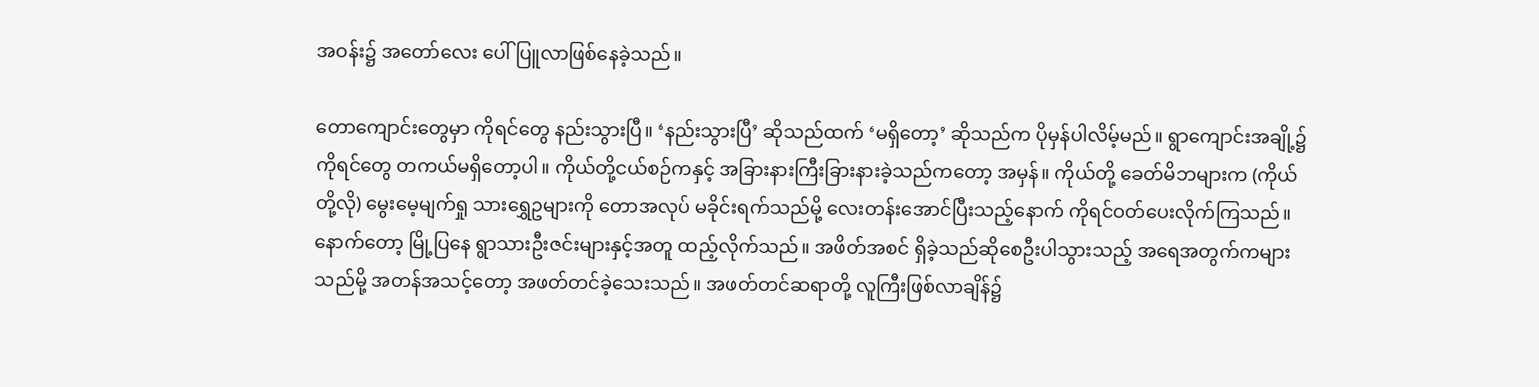အဝန်း၌ အတော်လေး ပေါ်ပြူလာဖြစ်နေခဲ့သည်။

တောကျောင်းတွေမှာ ကိုရင်တွေ နည်းသွားပြီ။ ‘နည်းသွားပြီ’ ဆိုသည်ထက် ‘မရှိတော့’ ဆိုသည်က ပိုမှန်ပါလိမ့်မည်။ ရွာကျောင်းအချို့၌ ကိုရင်တွေ တကယ်မရှိတော့ပါ။ ကိုယ်တို့ငယ်စဉ်ကနှင့် အခြားနားကြီးခြားနားခဲ့သည်ကတော့ အမှန်။ ကိုယ်တို့ ခေတ်မိဘများက (ကိုယ်တို့လို) မွေးမေ့မျက်ရှု သားရွှေဥများကို တောအလုပ် မခိုင်းရက်သည်မို့ လေးတန်းအောင်ပြီးသည့်နောက် ကိုရင်ဝတ်ပေးလိုက်ကြသည်။ နောက်တော့ မြို့ပြနေ ရွာသားဦးဇင်းများနှင့်အတူ ထည့်လိုက်သည်။ အဖိတ်အစင် ရှိခဲ့သည်ဆိုစေဦးပါသွားသည့် အရေအတွက်ကများသည်မို့ အတန်အသင့်တော့ အဖတ်တင်ခဲ့သေးသည်။ အဖတ်တင်ဆရာတို့ လူကြီးဖြစ်လာချိန်၌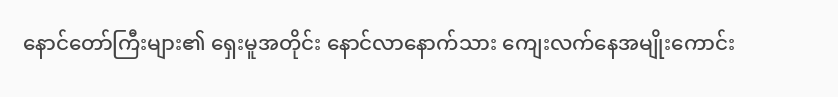နောင်တော်ကြီးများ၏ ရှေးမူအတိုင်း နောင်လာနောက်သား ကျေးလက်နေအမျိုးကောင်း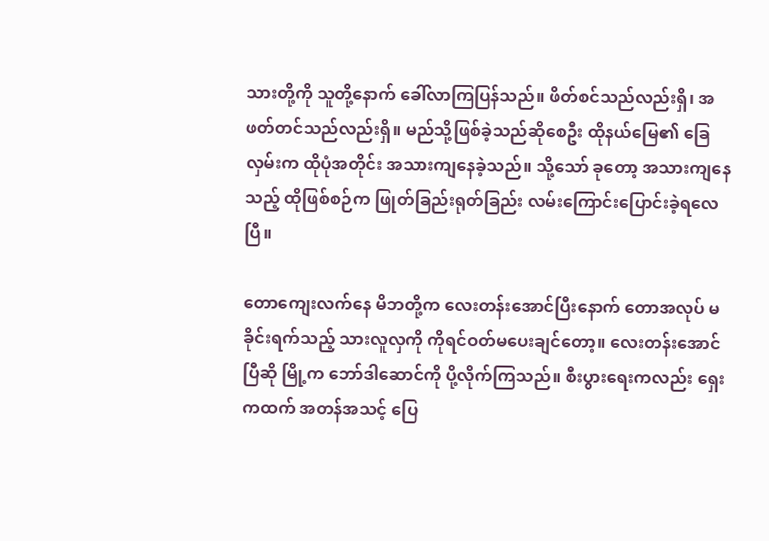သားတို့ကို သူတို့နောက် ခေါ်လာကြပြန်သည်။ ဖိတ်စင်သည်လည်းရှိ၊ အဖတ်တင်သည်လည်းရှိ။ မည်သို့ဖြစ်ခဲ့သည်ဆိုစေဦး ထိုနယ်မြေ၏ ခြေလှမ်းက ထိုပုံအတိုင်း အသားကျနေခဲ့သည်။ သို့သော် ခုတော့ အသားကျနေသည့် ထိုဖြစ်စဉ်က ဖြုတ်ခြည်းရုတ်ခြည်း လမ်းကြောင်းပြောင်းခဲ့ရလေပြီ။

တောကျေးလက်နေ မိဘတို့က လေးတန်းအောင်ပြီးနောက် တောအလုပ် မခိုင်းရက်သည့် သားလူလှကို ကိုရင်ဝတ်မပေးချင်တော့။ လေးတန်းအောင်ပြီဆို မြို့က ဘော်ဒါဆောင်ကို ပို့လိုက်ကြသည်။ စီးပွားရေးကလည်း ရှေးကထက် အတန်အသင့် ပြေ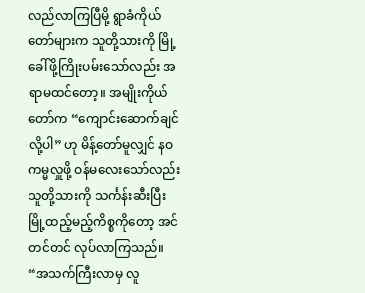လည်လာကြပြီမို့ ရွာခံကိုယ်တော်များက သူတို့သားကို မြို့ခေါ်ဖို့ကြိုးပမ်းသော်လည်း အရာမထင်တော့။ အမျိုးကိုယ်တော်က “ကျောင်းဆောက်ချင်လို့ပါ” ဟု မိန့်တော်မူလျှင် နဝကမ္မလှူဖို့ ဝန်မလေးသော်လည်း သူတို့သားကို သင်္ကန်းဆီးပြီး မြို့ထည့်မည့်ကိစ္စကိုတော့ အင်တင်တင် လုပ်လာကြသည်။ “အသက်ကြီးလာမှ လူ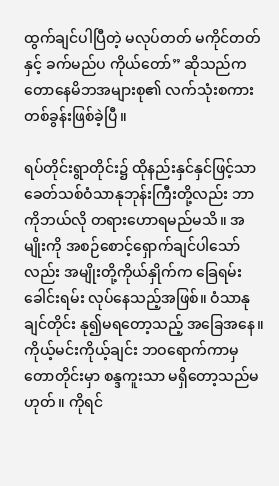ထွက်ချင်ပါပြီတဲ့ မလုပ်တတ် မကိုင်တတ်နှင့် ခက်မည်ပ ကိုယ်တော်” ဆိုသည်က တောနေမိဘအများစု၏ လက်သုံးစကားတစ်ခွန်းဖြစ်ခဲ့ပြီ။

ရပ်တိုင်းရွာတိုင်း၌ ထိုနည်းနှင်နှင်ဖြင့်သာ ခေတ်သစ်ဝံသာနုဘုန်းကြီးတို့လည်း ဘာကိုဘယ်လို တရားဟောရမည်မသိ။ အမျိုးကို အစဉ်စောင့်ရှောက်ချင်ပါသော်လည်း အမျိုးတို့ကိုယ်နှိုက်က ခြေရမ်းခေါင်းရမ်း လုပ်နေသည့်အဖြစ်။ ဝံသာနုချင်တိုင်း နု၍မရတော့သည့် အခြေအနေ။ ကိုယ့်မင်းကိုယ့်ချင်း ဘဝရောက်ကာမှ တောတိုင်းမှာ စန္ဒကူးသာ မရှိတော့သည်မဟုတ်။ ကိုရင်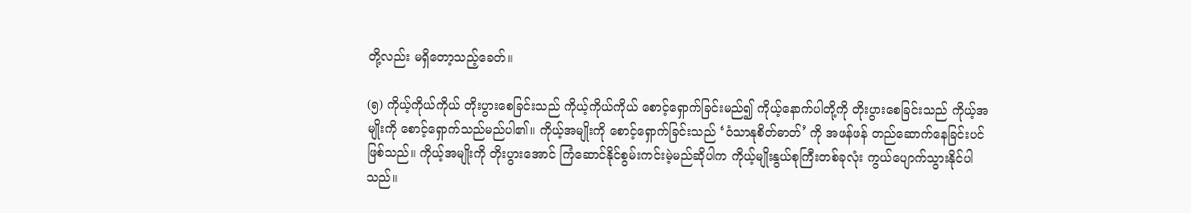တို့လည်း မရှိတော့သည့်ခေတ်။

(၅) ကိုယ့်ကိုယ်ကိုယ် တိုးပွားစေခြင်းသည် ကိုယ့်ကိုယ်ကိုယ် စောင့်ရှောက်ခြင်းမည်၍ ကိုယ့်နောက်ပါတို့ကို တိုးပွားစေခြင်းသည် ကိုယ့်အမျိုးကို စောင့်ရှောက်သည်မည်ပါ၏။ ကိုယ့်အမျိုးကို စောင့်ရှောက်ခြင်းသည် ‘ဝံသာနုစိတ်ဓာတ်’ ကို အဖန်ဖန် တည်ဆောက်နေခြင်းပင်ဖြစ်သည်။ ကိုယ့်အမျိုးကို တိုးပွားအောင် ကြံဆောင်နိုင်စွမ်းကင်းမဲ့မည်ဆိုပါက ကိုယ့်မျိုးနွယ်စုကြီးတစ်ခုလုံး ကွယ်ပျောက်သွားနိုင်ပါသည်။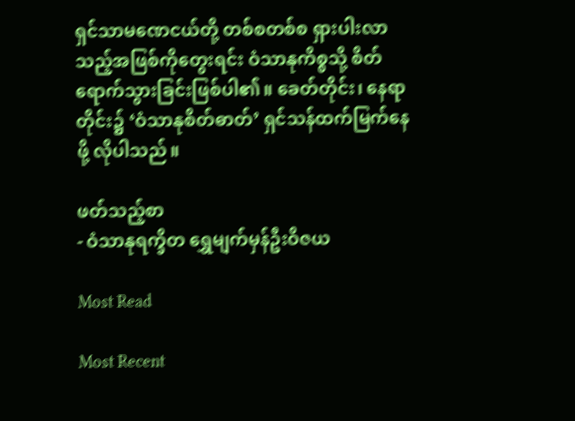ရှင်သာမဏေငယ်တို့ တစ်စတစ်စ ရှားပါးလာသည့်အဖြစ်ကိုတွေးရင်း ဝံသာနုကိစ္စသို့ စိတ်ရောက်သွားခြင်းဖြစ်ပါ၏။ ခေတ်တိုင်း၊ နေရာတိုင်း၌ ‘ဝံသာနုစိတ်ဓာတ်’ ရှင်သန်ထက်မြက်နေဖို့ လိုပါသည်။

ဖတ်သည့်စာ
- ဝံသာနုရက္ခိတ ရွှေမျက်မှန်ဦးဝိဇယ

Most Read

Most Recent